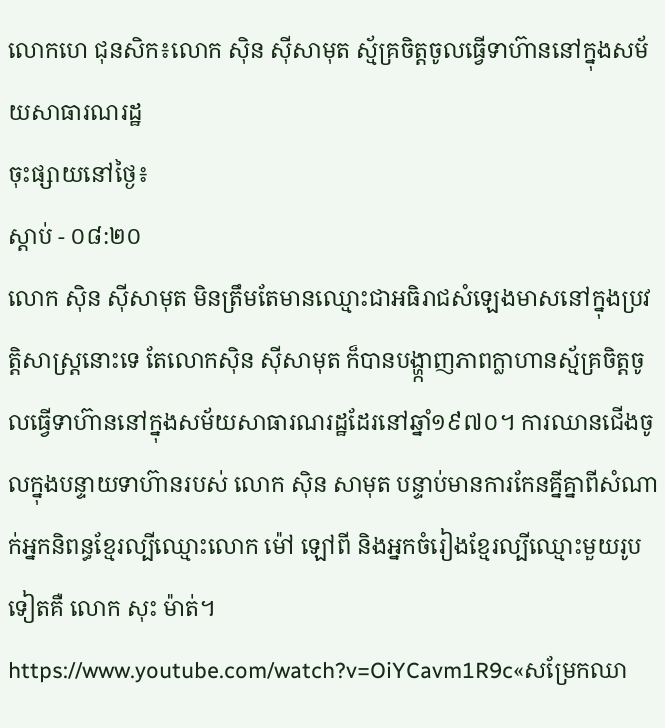លោកហេ ជុនសិក៖លោក ស៊ិន ស៊ីសាមុត ស្ម័គ្រចិត្តចូលធ្វើទាហ៊ាននៅក្នុងសម័យសាធារណរដ្ឋ
ចុះផ្សាយនៅថ្ងៃ៖
ស្តាប់ - ០៨:២០
លោក ស៊ិន ស៊ីសាមុត មិនត្រឹមតែមានឈ្មោះជាអធិរាជសំឡេងមាសនៅក្នុងប្រវត្តិសាស្ត្រនោះទេ តែលោកស៊ិន ស៊ីសាមុត ក៏បានបង្ហា្កញភាពក្លាហានស្ម័គ្រចិត្តចូលធ្វើទាហ៊ាននៅក្នុងសម័យសាធារណរដ្ឋដែរនៅឆ្នាំ១៩៧០។ ការឈានជើងចូលក្នុងបន្ទាយទាហ៊ានរបស់ លោក ស៊ិន សាមុត បន្ទាប់មានការកែនគ្នីគ្នាពីសំណាក់អ្នកនិពន្ធខ្មែរល្បីឈ្មោះលោក ម៉ៅ ឡៅពី និងអ្នកចំរៀងខ្មែរល្បីឈ្មោះមួយរូបទៀតគឺ លោក សុះ ម៉ាត់។
https://www.youtube.com/watch?v=OiYCavm1R9c«សម្រែកឈា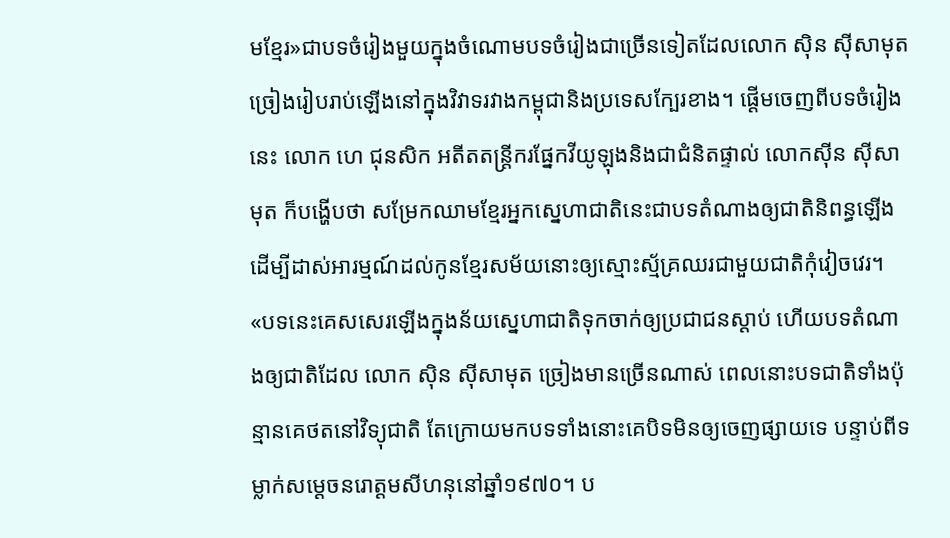មខ្មែរ»ជាបទចំរៀងមួយក្នុងចំណោមបទចំរៀងជាច្រើនទៀតដែលលោក ស៊ិន ស៊ីសាមុត ច្រៀងរៀបរាប់ឡើងនៅក្នុងវិវាទរវាងកម្ពុជានិងប្រទេសក្បែរខាង។ ផ្ដើមចេញពីបទចំរៀងនេះ លោក ហេ ជុនសិក អតីតតន្រ្តីករផ្នែកវីយូឡុងនិងជាជំនិតផ្ទាល់ លោកស៊ីន ស៊ីសាមុត ក៏បង្ហើបថា សម្រែកឈាមខ្មែរអ្នកស្នេហាជាតិនេះជាបទតំណាងឲ្យជាតិនិពន្ធឡើងដើម្បីដាស់អារម្មណ៍ដល់កូនខ្មែរសម័យនោះឲ្យស្មោះស្ម័គ្រឈរជាមួយជាតិកុំវៀចវេរ។ «បទនេះគេសសេរឡើងក្នុងន័យស្នេហាជាតិទុកចាក់ឲ្យប្រជាជនស្ដាប់ ហើយបទតំណាងឲ្យជាតិដែល លោក ស៊ិន ស៊ីសាមុត ច្រៀងមានច្រើនណាស់ ពេលនោះបទជាតិទាំងប៉ុន្មានគេថតនៅវិទ្យុជាតិ តែក្រោយមកបទទាំងនោះគេបិទមិនឲ្យចេញផ្សាយទេ បន្ទាប់ពីទម្លាក់សម្ដេចនរោត្តមសីហនុនៅឆ្នាំ១៩៧០។ ប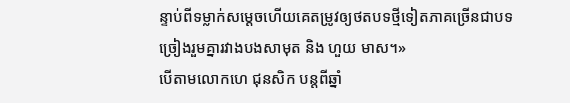ន្ទាប់ពីទម្លាក់សម្ដេចហើយគេតម្រូវឲ្យថតបទថ្មីទៀតភាគច្រើនជាបទច្រៀងរួមគ្នារវាងបងសាមុត និង ហួយ មាស។»
បើតាមលោកហេ ជុនសិក បន្តពីឆ្នាំ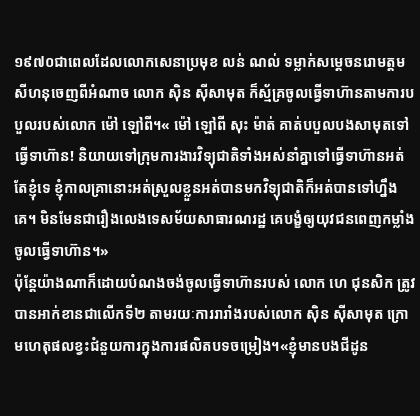១៩៧០ជាពេលដែលលោកសេនាប្រមុខ លន់ ណល់ ទម្លាក់សម្ដេចនរោមត្តមសីហនុចេញពីអំណាច លោក ស៊ិន ស៊ីសាមុត ក៏ស្ម័គ្រចូលធ្វើទាហ៊ានតាមការបបួលរបស់លោក ម៉ៅ ឡៅពី។« ម៉ៅ ឡៅពី សុះ ម៉ាត់ គាត់បបួលបងសាមុតទៅធ្វើទាហ៊ាន! និយាយទៅក្រុមការងារវិទ្យុជាតិទាំងអស់នាំគ្នាទៅធ្វើទាហ៊ានអត់តែខ្ញុំទេ ខ្ញុំកាលគ្រានោះអត់ស្រួលខ្លួនអត់បានមកវិទ្យុជាតិក៏អត់បានទៅហ្នឹងគេ។ មិនមែនជារឿងលេងទេសម័យសាធារណរដ្ឋ គេបង្ខំឲ្យយុវជនពេញកម្លាំងចូលធ្វើទាហ៊ាន។»
ប៉ុន្តែយ៉ាងណាក៏ដោយបំណងចង់ចូលធ្វើទាហ៊ានរបស់ លោក ហេ ជុនសិក ត្រូវបានអាក់ខានជាលើកទី២ តាមរយៈការរារាំងរបស់លោក ស៊ិន ស៊ីសាមុត ក្រោមហេតុផលខ្វះជំនួយការក្នុងការផលិតបទចម្រៀង។«ខ្ញុំមានបងជីដូន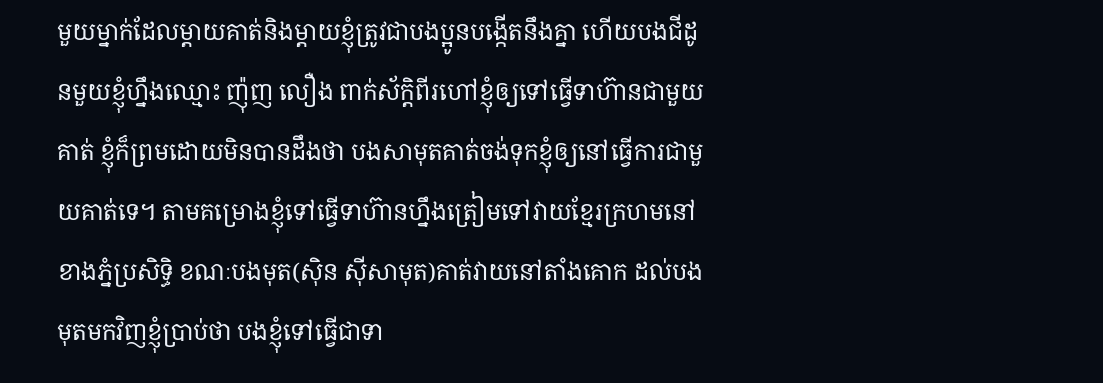មួយម្នាក់ដែលម្ដាយគាត់និងម្ដាយខ្ញុំត្រូវជាបងប្អូនបង្កើតនឹងគ្នា ហើយបងជីដូនមួយខ្ញុំហ្នឹងឈ្មោះ ញ៉ុញ លឿង ពាក់ស័ក្ដិពីរហៅខ្ញុំឲ្យទៅធ្វើទាហ៊ានជាមួយគាត់ ខ្ញុំក៏ព្រមដោយមិនបានដឹងថា បងសាមុតគាត់ចង់ទុកខ្ញុំឲ្យនៅធ្វើការជាមួយគាត់ទេ។ តាមគម្រោងខ្ញុំទៅធ្វើទាហ៊ានហ្នឹងត្រៀមទៅវាយខ្មែរក្រហមនៅខាងភ្នំប្រសិទ្ធិ ខណៈបងមុត(ស៊ិន ស៊ីសាមុត)គាត់វាយនៅតាំងគោក ដល់បងមុតមកវិញខ្ញុំប្រាប់ថា បងខ្ញុំទៅធ្វើជាទា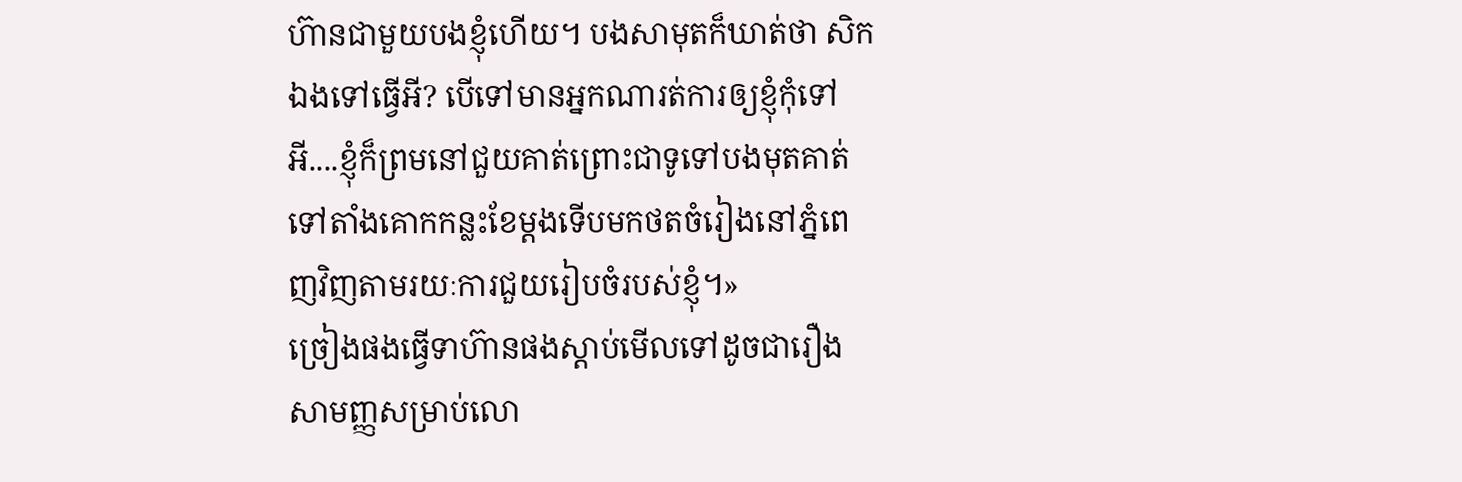ហ៊ានជាមួយបងខ្ញុំហើយ។ បងសាមុតក៏ឃាត់ថា សិកឯងទៅធ្វើអី? បើទៅមានអ្នកណារត់ការឲ្យខ្ញុំកុំទៅអី....ខ្ញុំក៏ព្រមនៅជួយគាត់ព្រោះជាទូទៅបងមុតគាត់ទៅតាំងគោកកន្លះខែម្ដងទើបមកថតចំរៀងនៅភ្នំពេញវិញតាមរយៈការជួយរៀបចំរបស់ខ្ញុំ។»
ច្រៀងផងធ្វើទាហ៊ានផងស្ដាប់មើលទៅដូចជារឿងសាមញ្ញសម្រាប់លោ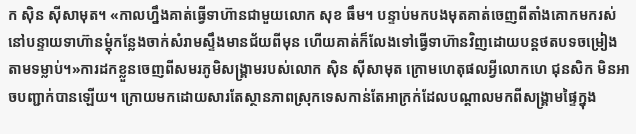ក ស៊ិន ស៊ីសាមុត។ «កាលហ្នឹងគាត់ធ្វើទាហ៊ានជាមួយលោក សុខ ធឹម។ បន្ទាប់មកបងមុតគាត់ចេញពីតាំងគោកមករស់នៅបន្ទាយទាហ៊ានម្ដុំកន្លែងចាក់សំរាមស្ទឹងមានជ័យពីមុន ហើយគាត់ក៏លែងទៅធ្វើទាហ៊ានវិញដោយបន្តថតបទចម្រៀងតាមទម្លាប់។»ការដកខ្លួនចេញពីសមរភូមិសង្គ្រាមរបស់លោក ស៊ិន ស៊ីសាមុត ក្រោមហេតុផលអ្វីលោកហេ ជុនសិក មិនអាចបញ្ជាក់បានឡើយ។ ក្រោយមកដោយសារតែស្ថានភាពស្រុកទេសកាន់តែអាក្រក់ដែលបណ្ដាលមកពីសង្គ្រាមផ្ទៃក្នុង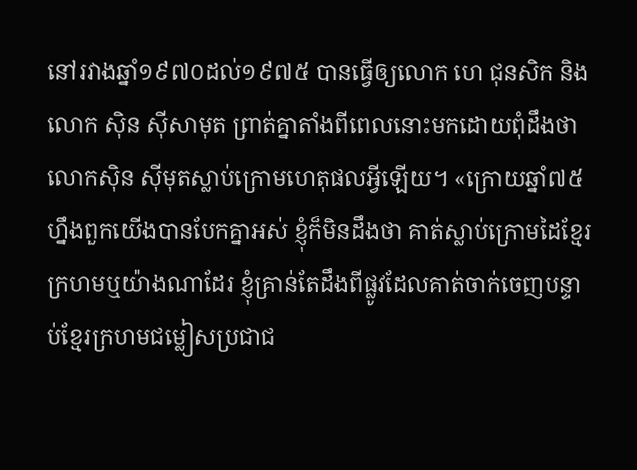នៅរវាងឆ្នាំ១៩៧០ដល់១៩៧៥ បានធ្វើឲ្យលោក ហេ ជុនសិក និង លោក ស៊ិន ស៊ីសាមុត ព្រាត់គ្នាតាំងពីពេលនោះមកដោយពុំដឹងថា លោកស៊ិន ស៊ីមុតស្លាប់ក្រោមហេតុផលអ្វីឡើយ។ «ក្រោយឆ្នាំ៧៥ហ្នឹងពួកយើងបានបែកគ្នាអស់ ខ្ញុំក៏មិនដឹងថា គាត់ស្លាប់ក្រោមដៃខ្មែរក្រហមឬយ៉ាងណាដែរ ខ្ញុំគ្រាន់តែដឹងពីផ្លូវដែលគាត់ចាក់ចេញបន្ទាប់ខ្មែរក្រហមជម្លៀសប្រជាជ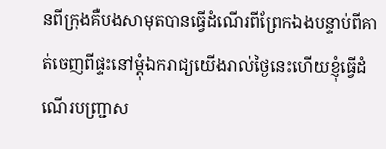នពីក្រុងគឺបងសាមុតបានធ្វើដំណើរពីព្រែកឯងបន្ទាប់ពីគាត់ចេញពីផ្ទះនៅម្ដុំឯករាជ្យយើងរាល់ថ្ងៃនេះហើយខ្ញុំធ្វើដំណើរបញ្ជ្រាស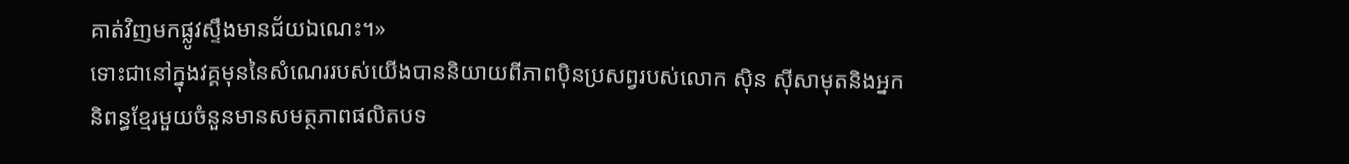គាត់វិញមកផ្លូវស្ទឹងមានជ័យឯណេះ។»
ទោះជានៅក្នុងវគ្គមុននៃសំណេររបស់យើងបាននិយាយពីភាពប៉ិនប្រសព្វរបស់លោក ស៊ិន ស៊ីសាមុតនិងអ្នកនិពន្ធខ្មែរមួយចំនួនមានសមត្ថភាពផលិតបទ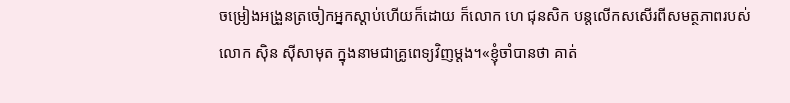ចម្រៀងអង្រួនត្រចៀកអ្នកស្ដាប់ហើយក៏ដោយ ក៏លោក ហេ ជុនសិក បន្តលើកសសើរពីសមត្ថភាពរបស់លោក ស៊ិន ស៊ីសាមុត ក្នុងនាមជាគ្រូពេទ្យវិញម្ដង។«ខ្ញុំចាំបានថា គាត់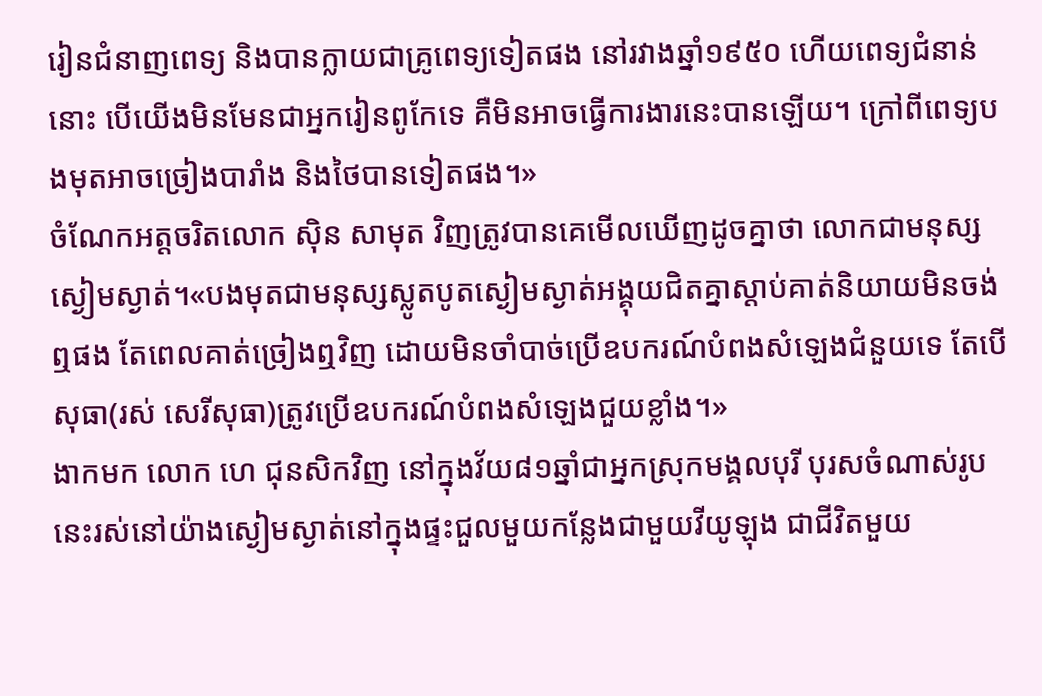រៀនជំនាញពេទ្យ និងបានក្លាយជាគ្រូពេទ្យទៀតផង នៅរវាងឆ្នាំ១៩៥០ ហើយពេទ្យជំនាន់នោះ បើយើងមិនមែនជាអ្នករៀនពូកែទេ គឺមិនអាចធ្វើការងារនេះបានឡើយ។ ក្រៅពីពេទ្យបងមុតអាចច្រៀងបារាំង និងថៃបានទៀតផង។»
ចំណែកអត្តចរិតលោក ស៊ិន សាមុត វិញត្រូវបានគេមើលឃើញដូចគ្នាថា លោកជាមនុស្សស្ងៀមស្ងាត់។«បងមុតជាមនុស្សស្លូតបូតស្ងៀមស្ងាត់អង្គុយជិតគ្នាស្ដាប់គាត់និយាយមិនចង់ឮផង តែពេលគាត់ច្រៀងឮវិញ ដោយមិនចាំបាច់ប្រើឧបករណ៍បំពងសំឡេងជំនួយទេ តែបើសុធា(រស់ សេរីសុធា)ត្រូវប្រើឧបករណ៍បំពងសំឡេងជួយខ្លាំង។»
ងាកមក លោក ហេ ជុនសិកវិញ នៅក្នុងវ័យ៨១ឆ្នាំជាអ្នកស្រុកមង្គលបុរី បុរសចំណាស់រូបនេះរស់នៅយ៉ាងស្ងៀមស្ងាត់នៅក្នុងផ្ទះជួលមួយកន្លែងជាមួយវីយូឡុង ជាជីវិតមួយ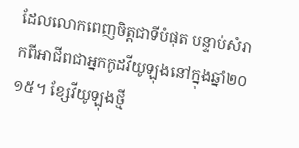ដែលលោកពេញចិត្តជាទីបំផុត បន្ទាប់សំរាកពីអាជីពជាអ្នកកូដវីយូឡុងនៅក្នុងឆ្នាំ២០ ១៥។ ខ្សែវីយូឡុងថ្មី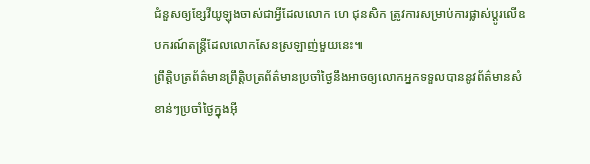ជំនួសឲ្យខ្សែវីយូឡុងចាស់ជាអ្វីដែលលោក ហេ ជុនសិក ត្រូវការសម្រាប់ការផ្លាស់ប្ដូរលើឧបករណ៍តន្ត្រីដែលលោកសែនស្រឡាញ់មួយនេះ៕
ព្រឹត្តិបត្រព័ត៌មានព្រឹត្តិបត្រព័ត៌មានប្រចាំថ្ងៃនឹងអាចឲ្យលោកអ្នកទទួលបាននូវព័ត៌មានសំខាន់ៗប្រចាំថ្ងៃក្នុងអ៊ី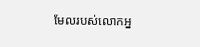មែលរបស់លោកអ្ន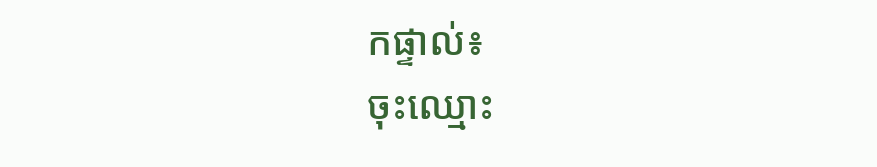កផ្ទាល់៖
ចុះឈ្មោះ